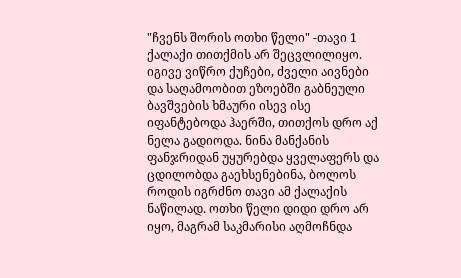"ჩვენს შორის ოთხი წელი" -თავი 1
ქალაქი თითქმის არ შეცვლილიყო. იგივე ვიწრო ქუჩები, ძველი აივნები და საღამოობით ეზოებში გაბნეული ბავშვების ხმაური ისევ ისე იფანტებოდა ჰაერში, თითქოს დრო აქ ნელა გადიოდა. ნინა მანქანის ფანჯრიდან უყურებდა ყველაფერს და ცდილობდა გაეხსენებინა, ბოლოს როდის იგრძნო თავი ამ ქალაქის ნაწილად. ოთხი წელი დიდი დრო არ იყო, მაგრამ საკმარისი აღმოჩნდა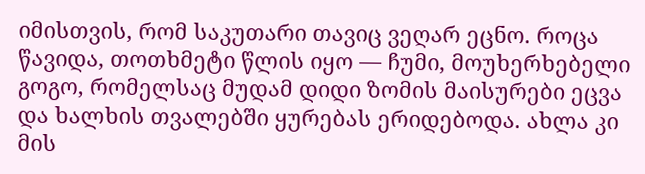იმისთვის, რომ საკუთარი თავიც ვეღარ ეცნო. როცა წავიდა, თოთხმეტი წლის იყო — ჩუმი, მოუხერხებელი გოგო, რომელსაც მუდამ დიდი ზომის მაისურები ეცვა და ხალხის თვალებში ყურებას ერიდებოდა. ახლა კი მის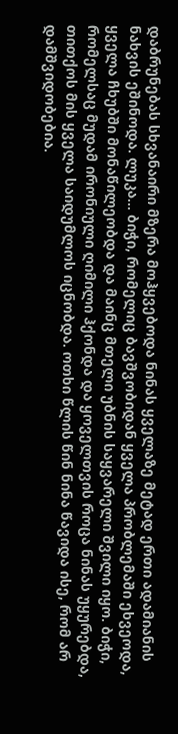დაბრუნებას სხვანაირი მზერა მოჰყვებოდა ნინას ყველაზე მეტად ერთი ადამიანის ნახვის ეშინოდა. ლუკა... ბიჭი, რომელიც ბავშვობიდან ყველა პრობლემაში ეხვეოდა, ყველა ჩხუბში მონაწილეობდა და მაინც მთელი უბნის საყვარელი შვილი იყო. ბიჭი, რომელსაც მუდამ ირონიული ღიმილი ჰქონდა და ყოველთვის როცა ნინას უყურებდა, თითქოს მის ყველა საიდუმლოს იცნობდა. ოთხი წლის წინ ნინა წავიდა ისე, რომ არ დამშვიდობებია.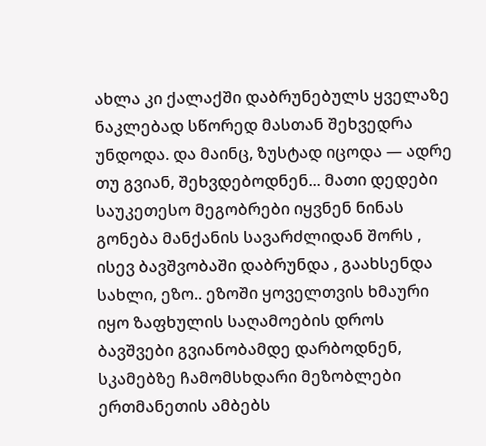ახლა კი ქალაქში დაბრუნებულს ყველაზე ნაკლებად სწორედ მასთან შეხვედრა უნდოდა. და მაინც, ზუსტად იცოდა — ადრე თუ გვიან, შეხვდებოდნენ... მათი დედები საუკეთესო მეგობრები იყვნენ ნინას გონება მანქანის სავარძლიდან შორს , ისევ ბავშვობაში დაბრუნდა , გაახსენდა სახლი, ეზო.. ეზოში ყოველთვის ხმაური იყო ზაფხულის საღამოების დროს ბავშვები გვიანობამდე დარბოდნენ, სკამებზე ჩამომსხდარი მეზობლები ერთმანეთის ამბებს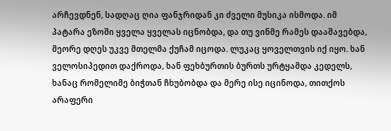არჩევდნენ, სადღაც ღია ფანჯრიდან კი ძველი მუსიკა ისმოდა. იმ პატარა ეზოში ყველა ყველას იცნობდა, და თუ ვინმე რამეს დააშავებდა, მეორე დღეს უკვე მთელმა ქუჩამ იცოდა. ლუკაც ყოველთვის იქ იყო. ხან ველოსიპედით დაქროდა, ხან ფეხბურთის ბურთს ურტყამდა კედელს, ხანაც რომელიმე ბიჭთან ჩხუბობდა და მერე ისე იცინოდა, თითქოს არაფერი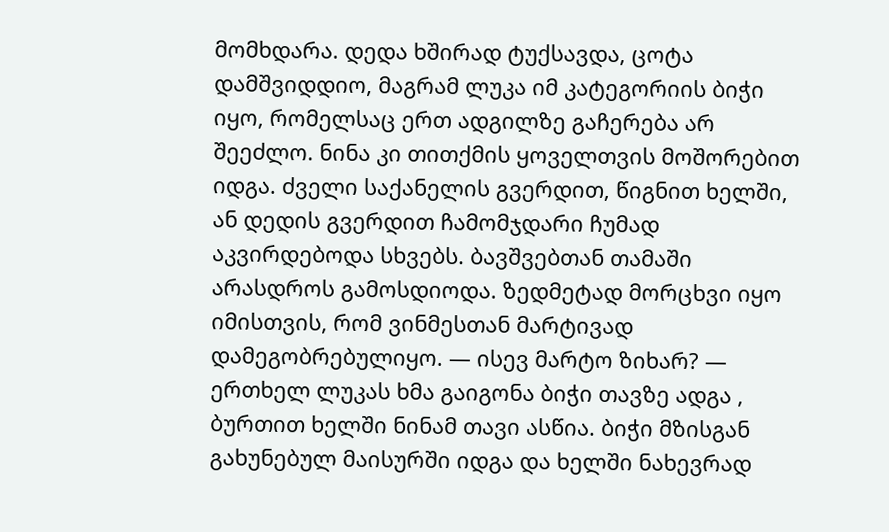მომხდარა. დედა ხშირად ტუქსავდა, ცოტა დამშვიდდიო, მაგრამ ლუკა იმ კატეგორიის ბიჭი იყო, რომელსაც ერთ ადგილზე გაჩერება არ შეეძლო. ნინა კი თითქმის ყოველთვის მოშორებით იდგა. ძველი საქანელის გვერდით, წიგნით ხელში, ან დედის გვერდით ჩამომჯდარი ჩუმად აკვირდებოდა სხვებს. ბავშვებთან თამაში არასდროს გამოსდიოდა. ზედმეტად მორცხვი იყო იმისთვის, რომ ვინმესთან მარტივად დამეგობრებულიყო. — ისევ მარტო ზიხარ? — ერთხელ ლუკას ხმა გაიგონა ბიჭი თავზე ადგა , ბურთით ხელში ნინამ თავი ასწია. ბიჭი მზისგან გახუნებულ მაისურში იდგა და ხელში ნახევრად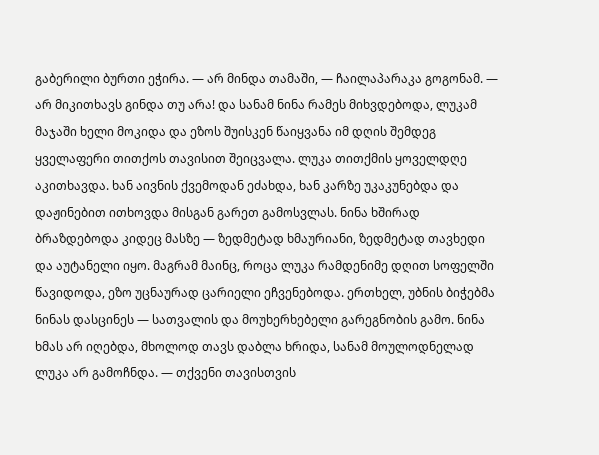გაბერილი ბურთი ეჭირა. — არ მინდა თამაში, — ჩაილაპარაკა გოგონამ. — არ მიკითხავს გინდა თუ არა! და სანამ ნინა რამეს მიხვდებოდა, ლუკამ მაჯაში ხელი მოკიდა და ეზოს შუისკენ წაიყვანა იმ დღის შემდეგ ყველაფერი თითქოს თავისით შეიცვალა. ლუკა თითქმის ყოველდღე აკითხავდა. ხან აივნის ქვემოდან ეძახდა, ხან კარზე უკაკუნებდა და დაჟინებით ითხოვდა მისგან გარეთ გამოსვლას. ნინა ხშირად ბრაზდებოდა კიდეც მასზე — ზედმეტად ხმაურიანი, ზედმეტად თავხედი და აუტანელი იყო. მაგრამ მაინც, როცა ლუკა რამდენიმე დღით სოფელში წავიდოდა, ეზო უცნაურად ცარიელი ეჩვენებოდა. ერთხელ, უბნის ბიჭებმა ნინას დასცინეს — სათვალის და მოუხერხებელი გარეგნობის გამო. ნინა ხმას არ იღებდა, მხოლოდ თავს დაბლა ხრიდა, სანამ მოულოდნელად ლუკა არ გამოჩნდა. — თქვენი თავისთვის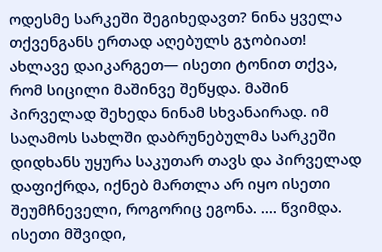ოდესმე სარკეში შეგიხედავთ? ნინა ყველა თქვენგანს ერთად აღებულს გჯობიათ! ახლავე დაიკარგეთ— ისეთი ტონით თქვა, რომ სიცილი მაშინვე შეწყდა. მაშინ პირველად შეხედა ნინამ სხვანაირად. იმ საღამოს სახლში დაბრუნებულმა სარკეში დიდხანს უყურა საკუთარ თავს და პირველად დაფიქრდა, იქნებ მართლა არ იყო ისეთი შეუმჩნეველი, როგორიც ეგონა. .... წვიმდა. ისეთი მშვიდი,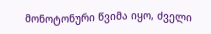მონოტონური წვიმა იყო, ძველი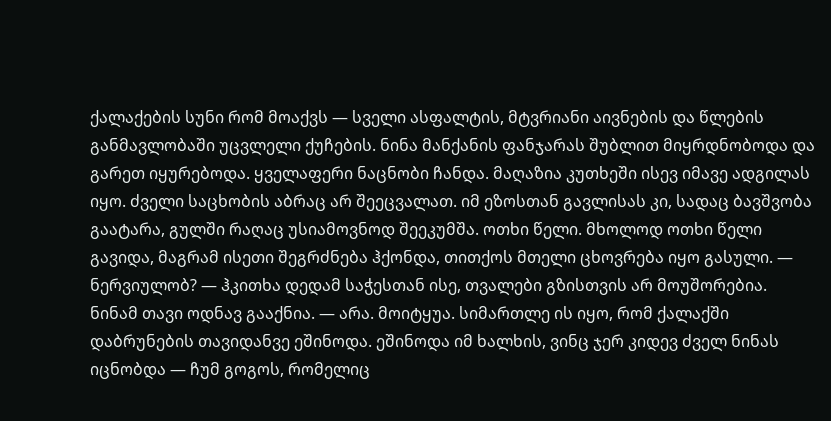ქალაქების სუნი რომ მოაქვს — სველი ასფალტის, მტვრიანი აივნების და წლების განმავლობაში უცვლელი ქუჩების. ნინა მანქანის ფანჯარას შუბლით მიყრდნობოდა და გარეთ იყურებოდა. ყველაფერი ნაცნობი ჩანდა. მაღაზია კუთხეში ისევ იმავე ადგილას იყო. ძველი საცხობის აბრაც არ შეეცვალათ. იმ ეზოსთან გავლისას კი, სადაც ბავშვობა გაატარა, გულში რაღაც უსიამოვნოდ შეეკუმშა. ოთხი წელი. მხოლოდ ოთხი წელი გავიდა, მაგრამ ისეთი შეგრძნება ჰქონდა, თითქოს მთელი ცხოვრება იყო გასული. — ნერვიულობ? — ჰკითხა დედამ საჭესთან ისე, თვალები გზისთვის არ მოუშორებია. ნინამ თავი ოდნავ გააქნია. — არა. მოიტყუა. სიმართლე ის იყო, რომ ქალაქში დაბრუნების თავიდანვე ეშინოდა. ეშინოდა იმ ხალხის, ვინც ჯერ კიდევ ძველ ნინას იცნობდა — ჩუმ გოგოს, რომელიც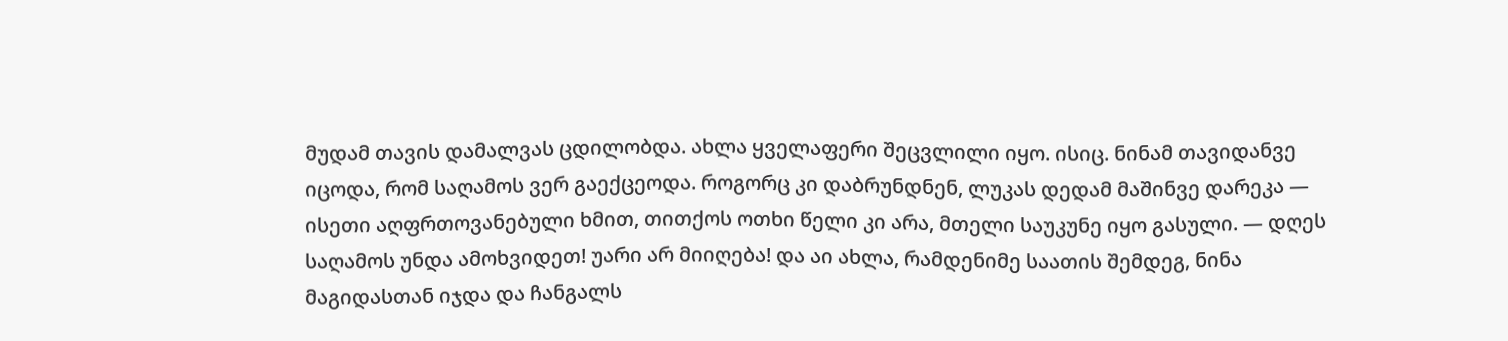მუდამ თავის დამალვას ცდილობდა. ახლა ყველაფერი შეცვლილი იყო. ისიც. ნინამ თავიდანვე იცოდა, რომ საღამოს ვერ გაექცეოდა. როგორც კი დაბრუნდნენ, ლუკას დედამ მაშინვე დარეკა — ისეთი აღფრთოვანებული ხმით, თითქოს ოთხი წელი კი არა, მთელი საუკუნე იყო გასული. — დღეს საღამოს უნდა ამოხვიდეთ! უარი არ მიიღება! და აი ახლა, რამდენიმე საათის შემდეგ, ნინა მაგიდასთან იჯდა და ჩანგალს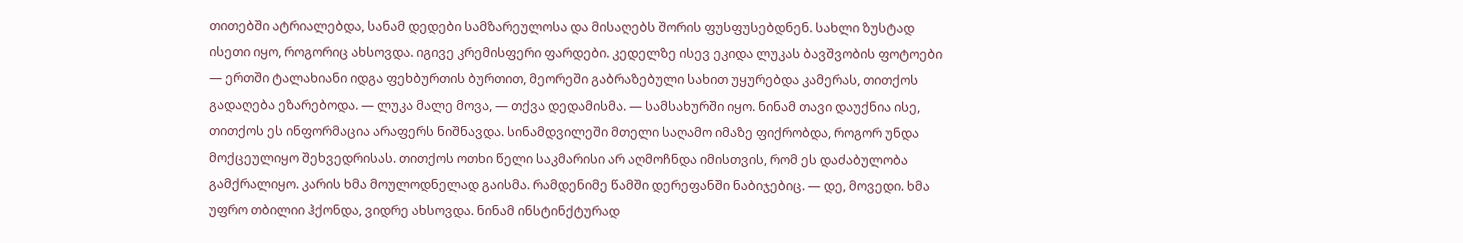თითებში ატრიალებდა, სანამ დედები სამზარეულოსა და მისაღებს შორის ფუსფუსებდნენ. სახლი ზუსტად ისეთი იყო, როგორიც ახსოვდა. იგივე კრემისფერი ფარდები. კედელზე ისევ ეკიდა ლუკას ბავშვობის ფოტოები — ერთში ტალახიანი იდგა ფეხბურთის ბურთით, მეორეში გაბრაზებული სახით უყურებდა კამერას, თითქოს გადაღება ეზარებოდა. — ლუკა მალე მოვა, — თქვა დედამისმა. — სამსახურში იყო. ნინამ თავი დაუქნია ისე, თითქოს ეს ინფორმაცია არაფერს ნიშნავდა. სინამდვილეში მთელი საღამო იმაზე ფიქრობდა, როგორ უნდა მოქცეულიყო შეხვედრისას. თითქოს ოთხი წელი საკმარისი არ აღმოჩნდა იმისთვის, რომ ეს დაძაბულობა გამქრალიყო. კარის ხმა მოულოდნელად გაისმა. რამდენიმე წამში დერეფანში ნაბიჯებიც. — დე, მოვედი. ხმა უფრო თბილიი ჰქონდა, ვიდრე ახსოვდა. ნინამ ინსტინქტურად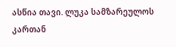ასწია თავი. ლუკა სამზარეულოს კართან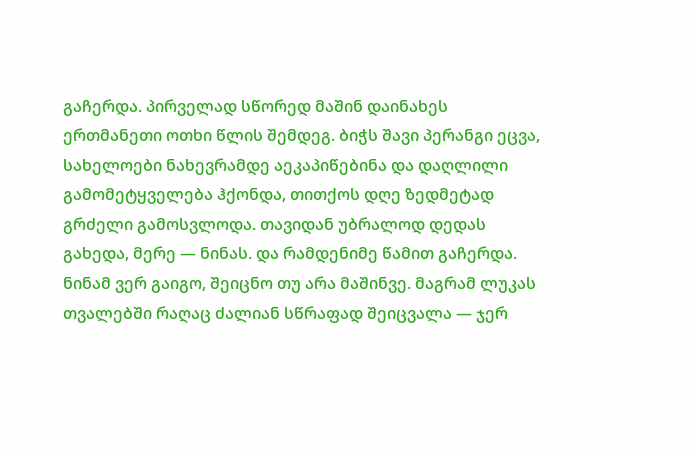გაჩერდა. პირველად სწორედ მაშინ დაინახეს ერთმანეთი ოთხი წლის შემდეგ. ბიჭს შავი პერანგი ეცვა, სახელოები ნახევრამდე აეკაპიწებინა და დაღლილი გამომეტყველება ჰქონდა, თითქოს დღე ზედმეტად გრძელი გამოსვლოდა. თავიდან უბრალოდ დედას გახედა, მერე — ნინას. და რამდენიმე წამით გაჩერდა. ნინამ ვერ გაიგო, შეიცნო თუ არა მაშინვე. მაგრამ ლუკას თვალებში რაღაც ძალიან სწრაფად შეიცვალა — ჯერ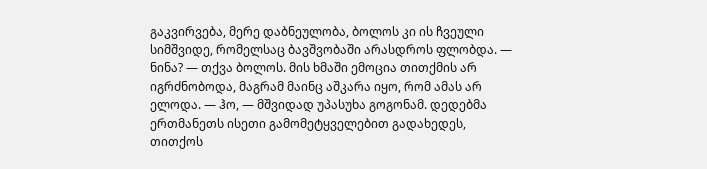გაკვირვება, მერე დაბნეულობა, ბოლოს კი ის ჩვეული სიმშვიდე, რომელსაც ბავშვობაში არასდროს ფლობდა. — ნინა? — თქვა ბოლოს. მის ხმაში ემოცია თითქმის არ იგრძნობოდა, მაგრამ მაინც აშკარა იყო, რომ ამას არ ელოდა. — ჰო, — მშვიდად უპასუხა გოგონამ. დედებმა ერთმანეთს ისეთი გამომეტყველებით გადახედეს, თითქოს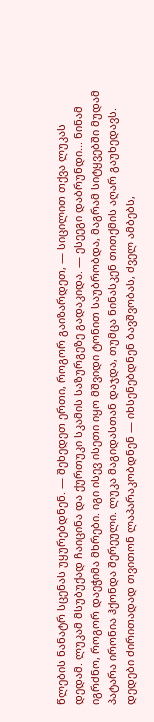წლების ნანატრ სცენას უყურებდნენ. — შეხედეთ ერთი, როგორ გაიზარდეთ, — სიცილით თქვა ლუკას დედამ. ლუკამ მსუბუქად ჩაიცინა და ქურთუკი სკამის საზურგეზე გადაკიდა. — ესეეგი დაბრუნდი... ნინამ იგრძნო, როგორ დაეჭიმა მხრები. იგი ისევ ისეთი იყო მშვიდი ტონით საუბრობდა, მაგრამ სიტყვებში მუდამ პატარა ირონია ჰქონდა შერეული. ლუკა მაგიდასთან დაჯდა, თუმცა ნინასკენ თითქმის აღარ გაუხედავს. დედები ძირითადად თვითონ ლაპარაკობდნენ — იხსენებდნენ ბავშვობას, ძველ ამბებს,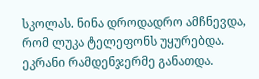სკოლას. ნინა დროდადრო ამჩნევდა, რომ ლუკა ტელეფონს უყურებდა. ეკრანი რამდენჯერმე განათდა.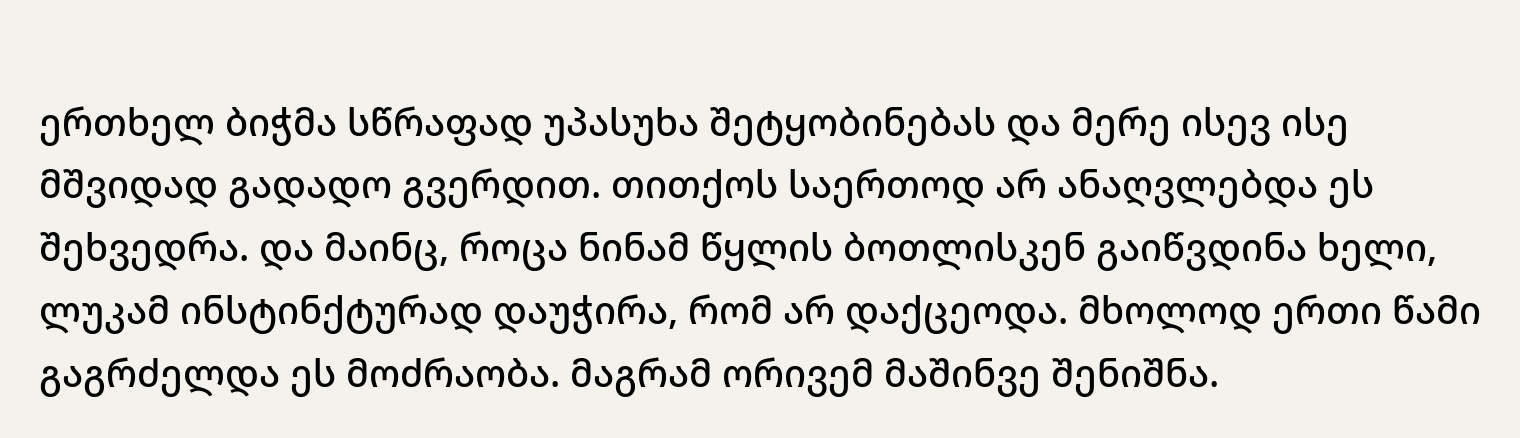ერთხელ ბიჭმა სწრაფად უპასუხა შეტყობინებას და მერე ისევ ისე მშვიდად გადადო გვერდით. თითქოს საერთოდ არ ანაღვლებდა ეს შეხვედრა. და მაინც, როცა ნინამ წყლის ბოთლისკენ გაიწვდინა ხელი, ლუკამ ინსტინქტურად დაუჭირა, რომ არ დაქცეოდა. მხოლოდ ერთი წამი გაგრძელდა ეს მოძრაობა. მაგრამ ორივემ მაშინვე შენიშნა.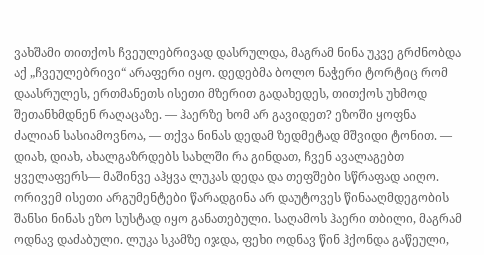ვახშამი თითქოს ჩვეულებრივად დასრულდა, მაგრამ ნინა უკვე გრძნობდა აქ „ჩვეულებრივი“ არაფერი იყო. დედებმა ბოლო ნაჭერი ტორტიც რომ დაასრულეს, ერთმანეთს ისეთი მზერით გადახედეს, თითქოს უხმოდ შეთანხმდნენ რაღაცაზე. — ჰაერზე ხომ არ გავიდეთ? ეზოში ყოფნა ძალიან სასიამოვნოა, — თქვა ნინას დედამ ზედმეტად მშვიდი ტონით. — დიახ, დიახ, ახალგაზრდებს სახლში რა გინდათ, ჩვენ ავალაგებთ ყველაფერს— მაშინვე აჰყვა ლუკას დედა და თეფშები სწრაფად აიღო. ორივემ ისეთი არგუმენტები წარადგინა არ დაუტოვეს წინააღმდეგობის შანსი ნინას ეზო სუსტად იყო განათებული. საღამოს ჰაერი თბილი, მაგრამ ოდნავ დაძაბული. ლუკა სკამზე იჯდა, ფეხი ოდნავ წინ ჰქონდა გაწეული,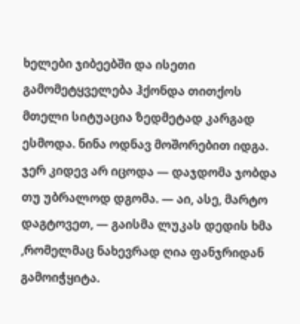ხელები ჯიბეებში და ისეთი გამომეტყველება ჰქონდა თითქოს მთელი სიტუაცია ზედმეტად კარგად ესმოდა. ნინა ოდნავ მოშორებით იდგა. ჯერ კიდევ არ იცოდა — დაჯდომა ჯობდა თუ უბრალოდ დგომა. — აი, ასე, მარტო დაგტოვეთ, — გაისმა ლუკას დედის ხმა ,რომელმაც ნახევრად ღია ფანჯრიდან გამოიჭყიტა.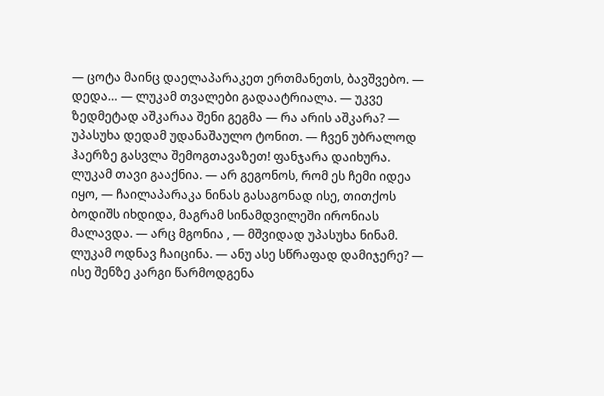— ცოტა მაინც დაელაპარაკეთ ერთმანეთს, ბავშვებო. — დედა… — ლუკამ თვალები გადაატრიალა. — უკვე ზედმეტად აშკარაა შენი გეგმა — რა არის აშკარა? — უპასუხა დედამ უდანაშაულო ტონით. — ჩვენ უბრალოდ ჰაერზე გასვლა შემოგთავაზეთ! ფანჯარა დაიხურა. ლუკამ თავი გააქნია. — არ გეგონოს, რომ ეს ჩემი იდეა იყო, — ჩაილაპარაკა ნინას გასაგონად ისე, თითქოს ბოდიშს იხდიდა, მაგრამ სინამდვილეში ირონიას მალავდა. — არც მგონია , — მშვიდად უპასუხა ნინამ. ლუკამ ოდნავ ჩაიცინა. — ანუ ასე სწრაფად დამიჯერე? — ისე შენზე კარგი წარმოდგენა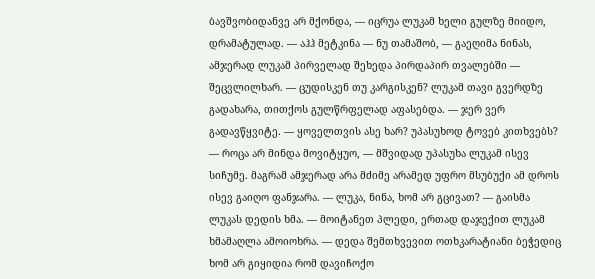ბავშვობიდანვე არ მქონდა, — იცრუა ლუკამ ხელი გულზე მიიდო, დრამატულად. — აჰჰ მეტკინა — ნუ თამაშობ, — გაეღიმა ნინას, ამჯერად ლუკამ პირველად შეხედა პირდაპირ თვალებში — შეცვლილხარ. — ცუდისკენ თუ კარგისკენ? ლუკამ თავი გვერდზე გადახარა, თითქოს გულწრფელად აფასებდა. — ჯერ ვერ გადავწყვიტე. — ყოველთვის ასე ხარ? უპასუხოდ ტოვებ კითხვებს? — როცა არ მინდა მოვიტყუო, — მშვიდად უპასუხა ლუკამ ისევ სიჩუმე. მაგრამ ამჯერად არა მძიმე არამედ უფრო მსუბუქი ამ დროს ისევ გაიღო ფანჯარა. — ლუკა, ნინა, ხომ არ გცივათ? — გაისმა ლუკას დედის ხმა. — მოიტანეთ პლედი, ერთად დაჯექით ლუკამ ხმამაღლა ამოიოხრა. — დედა შემთხვევით ოთხკარატიანი ბეჭედიც ხომ არ გიყიდია რომ დავიჩოქო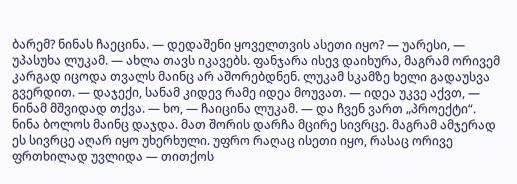ბარემ? ნინას ჩაეცინა. — დედაშენი ყოველთვის ასეთი იყო? — უარესი, — უპასუხა ლუკამ. — ახლა თავს იკავებს. ფანჯარა ისევ დაიხურა, მაგრამ ორივემ კარგად იცოდა თვალს მაინც არ აშორებდნენ. ლუკამ სკამზე ხელი გადაუსვა გვერდით. — დაჯექი, სანამ კიდევ რამე იდეა მოუვათ. — იდეა უკვე აქვთ, — ნინამ მშვიდად თქვა. — ხო, — ჩაიცინა ლუკამ. — და ჩვენ ვართ „პროექტი“. ნინა ბოლოს მაინც დაჯდა. მათ შორის დარჩა მცირე სივრცე. მაგრამ ამჯერად ეს სივრცე აღარ იყო უხერხული. უფრო რაღაც ისეთი იყო, რასაც ორივე ფრთხილად უვლიდა — თითქოს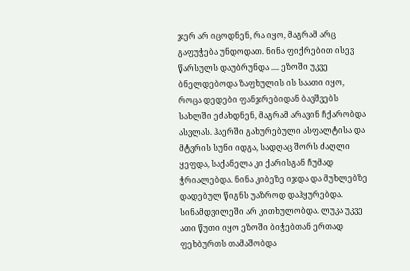ჯერ არ იცოდნენ, რა იყო, მაგრამ არც გაფუჭება უნდოდათ. ნინა ფიქრებით ისევ წარსულს დაუბრუნდა .... ეზოში უკვე ბნელდებოდა ზაფხულის ის საათი იყო, როცა დედები ფანჯრებიდან ბავშვებს სახლში ეძახდნენ, მაგრამ არავინ ჩქარობდა ასვლას. ჰაერში გახურებული ასფალტისა და მტვრის სუნი იდგა, სადღაც შორს ძაღლი ყეფდა, საქანელა კი ქარისგან ჩუმად ჭრიალებდა. ნინა კიბეზე იჯდა და მუხლებზე დადებულ წიგნს უაზროდ დაჰყურებდა. სინამდვილეში არ კითხულობდა. ლუკა უკვე ათი წუთი იყო ეზოში ბიჭებთან ერთად ფეხბურთს თამაშობდა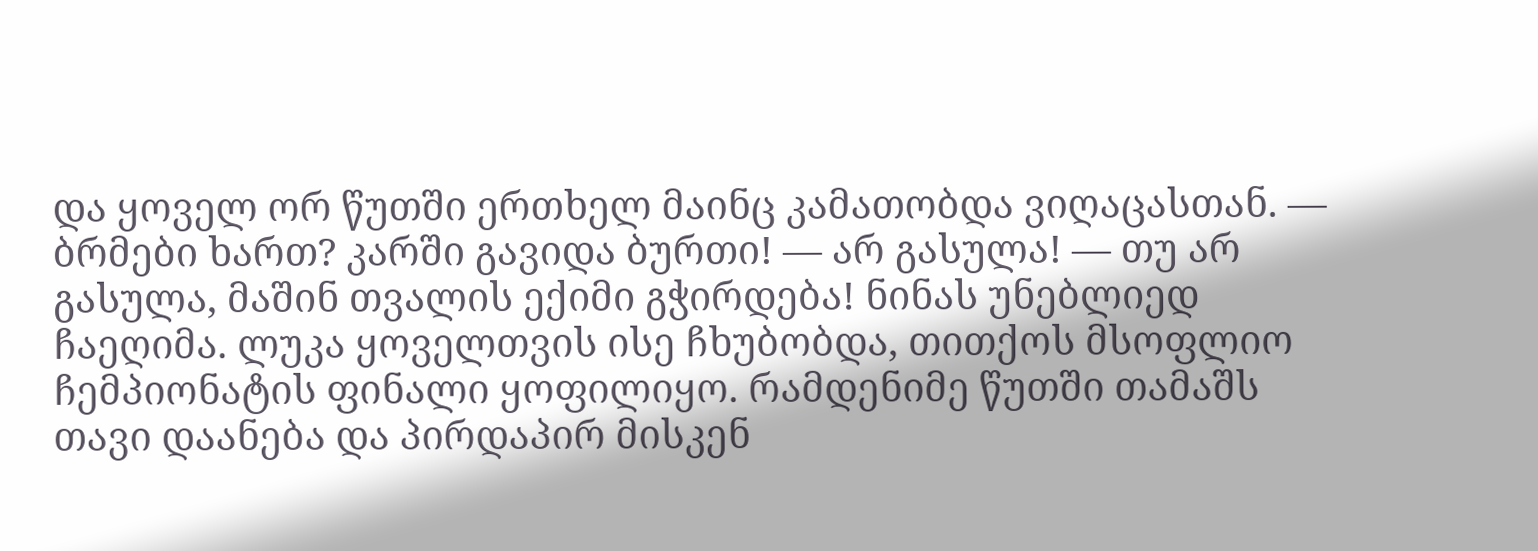და ყოველ ორ წუთში ერთხელ მაინც კამათობდა ვიღაცასთან. — ბრმები ხართ? კარში გავიდა ბურთი! — არ გასულა! — თუ არ გასულა, მაშინ თვალის ექიმი გჭირდება! ნინას უნებლიედ ჩაეღიმა. ლუკა ყოველთვის ისე ჩხუბობდა, თითქოს მსოფლიო ჩემპიონატის ფინალი ყოფილიყო. რამდენიმე წუთში თამაშს თავი დაანება და პირდაპირ მისკენ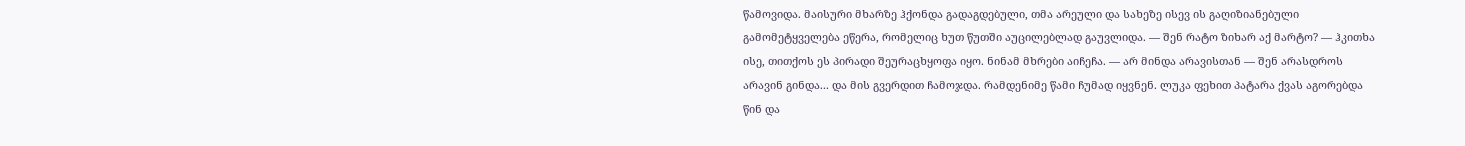წამოვიდა. მაისური მხარზე ჰქონდა გადაგდებული, თმა არეული და სახეზე ისევ ის გაღიზიანებული გამომეტყველება ეწერა, რომელიც ხუთ წუთში აუცილებლად გაუვლიდა. — შენ რატო ზიხარ აქ მარტო? — ჰკითხა ისე, თითქოს ეს პირადი შეურაცხყოფა იყო. ნინამ მხრები აიჩეჩა. — არ მინდა არავისთან — შენ არასდროს არავინ გინდა... და მის გვერდით ჩამოჯდა. რამდენიმე წამი ჩუმად იყვნენ. ლუკა ფეხით პატარა ქვას აგორებდა წინ და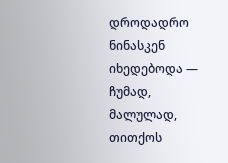დროდადრო ნინასკენ იხედებოდა — ჩუმად, მალულად, თითქოს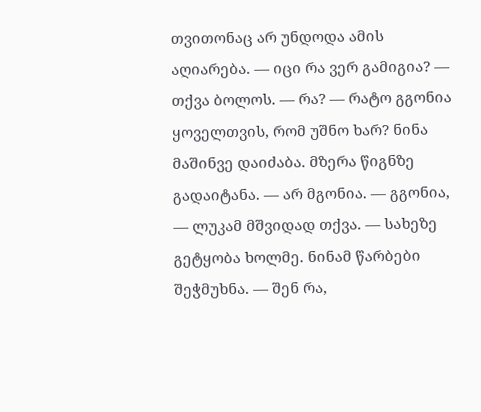თვითონაც არ უნდოდა ამის აღიარება. — იცი რა ვერ გამიგია? — თქვა ბოლოს. — რა? — რატო გგონია ყოველთვის, რომ უშნო ხარ? ნინა მაშინვე დაიძაბა. მზერა წიგნზე გადაიტანა. — არ მგონია. — გგონია, — ლუკამ მშვიდად თქვა. — სახეზე გეტყობა ხოლმე. ნინამ წარბები შეჭმუხნა. — შენ რა,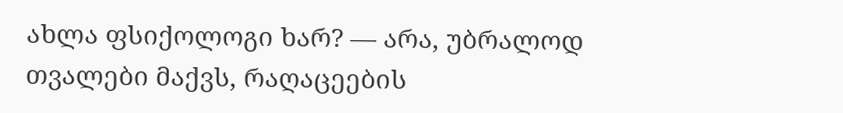ახლა ფსიქოლოგი ხარ? — არა, უბრალოდ თვალები მაქვს, რაღაცეების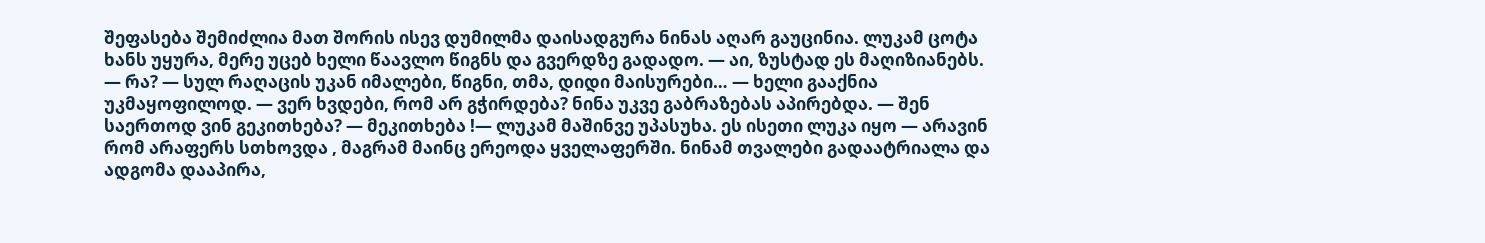შეფასება შემიძლია მათ შორის ისევ დუმილმა დაისადგურა ნინას აღარ გაუცინია. ლუკამ ცოტა ხანს უყურა, მერე უცებ ხელი წაავლო წიგნს და გვერდზე გადადო. — აი, ზუსტად ეს მაღიზიანებს. — რა? — სულ რაღაცის უკან იმალები, წიგნი, თმა, დიდი მაისურები… — ხელი გააქნია უკმაყოფილოდ. — ვერ ხვდები, რომ არ გჭირდება? ნინა უკვე გაბრაზებას აპირებდა. — შენ საერთოდ ვინ გეკითხება? — მეკითხება !— ლუკამ მაშინვე უპასუხა. ეს ისეთი ლუკა იყო — არავინ რომ არაფერს სთხოვდა , მაგრამ მაინც ერეოდა ყველაფერში. ნინამ თვალები გადაატრიალა და ადგომა დააპირა,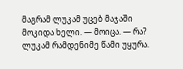მაგრამ ლუკამ უცებ მაჯაში მოკიდა ხელი. — მოიცა. — რა? ლუკამ რამდენიმე წამი უყურა.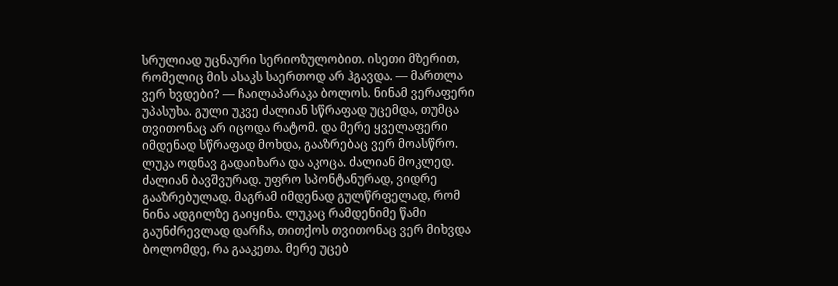სრულიად უცნაური სერიოზულობით. ისეთი მზერით, რომელიც მის ასაკს საერთოდ არ ჰგავდა. — მართლა ვერ ხვდები? — ჩაილაპარაკა ბოლოს. ნინამ ვერაფერი უპასუხა. გული უკვე ძალიან სწრაფად უცემდა, თუმცა თვითონაც არ იცოდა რატომ. და მერე ყველაფერი იმდენად სწრაფად მოხდა, გააზრებაც ვერ მოასწრო. ლუკა ოდნავ გადაიხარა და აკოცა. ძალიან მოკლედ. ძალიან ბავშვურად. უფრო სპონტანურად, ვიდრე გააზრებულად. მაგრამ იმდენად გულწრფელად, რომ ნინა ადგილზე გაიყინა. ლუკაც რამდენიმე წამი გაუნძრევლად დარჩა, თითქოს თვითონაც ვერ მიხვდა ბოლომდე, რა გააკეთა. მერე უცებ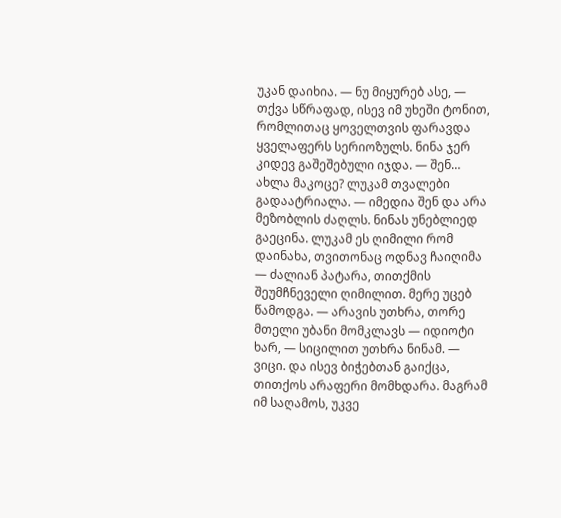უკან დაიხია. — ნუ მიყურებ ასე, — თქვა სწრაფად, ისევ იმ უხეში ტონით, რომლითაც ყოველთვის ფარავდა ყველაფერს სერიოზულს. ნინა ჯერ კიდევ გაშეშებული იჯდა. — შენ… ახლა მაკოცე? ლუკამ თვალები გადაატრიალა. — იმედია შენ და არა მეზობლის ძაღლს. ნინას უნებლიედ გაეცინა. ლუკამ ეს ღიმილი რომ დაინახა, თვითონაც ოდნავ ჩაიღიმა — ძალიან პატარა, თითქმის შეუმჩნეველი ღიმილით. მერე უცებ წამოდგა. — არავის უთხრა, თორე მთელი უბანი მომკლავს — იდიოტი ხარ, — სიცილით უთხრა ნინამ. — ვიცი. და ისევ ბიჭებთან გაიქცა, თითქოს არაფერი მომხდარა. მაგრამ იმ საღამოს, უკვე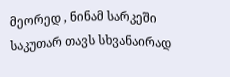მეორედ , ნინამ სარკეში საკუთარ თავს სხვანაირად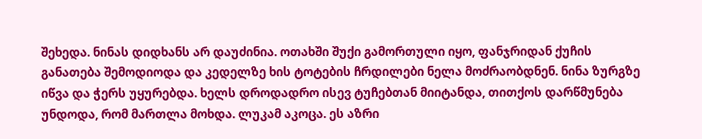შეხედა. ნინას დიდხანს არ დაუძინია. ოთახში შუქი გამორთული იყო, ფანჯრიდან ქუჩის განათება შემოდიოდა და კედელზე ხის ტოტების ჩრდილები ნელა მოძრაობდნენ. ნინა ზურგზე იწვა და ჭერს უყურებდა. ხელს დროდადრო ისევ ტუჩებთან მიიტანდა, თითქოს დარწმუნება უნდოდა, რომ მართლა მოხდა. ლუკამ აკოცა. ეს აზრი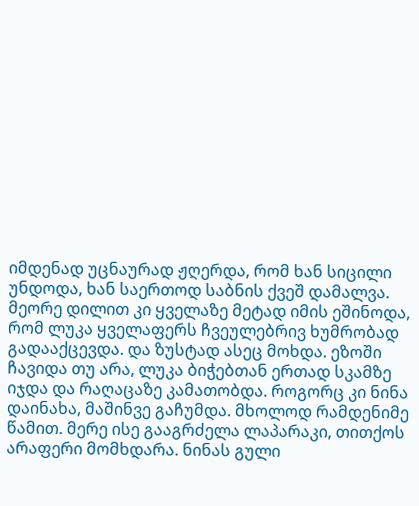იმდენად უცნაურად ჟღერდა, რომ ხან სიცილი უნდოდა, ხან საერთოდ საბნის ქვეშ დამალვა. მეორე დილით კი ყველაზე მეტად იმის ეშინოდა, რომ ლუკა ყველაფერს ჩვეულებრივ ხუმრობად გადააქცევდა. და ზუსტად ასეც მოხდა. ეზოში ჩავიდა თუ არა, ლუკა ბიჭებთან ერთად სკამზე იჯდა და რაღაცაზე კამათობდა. როგორც კი ნინა დაინახა, მაშინვე გაჩუმდა. მხოლოდ რამდენიმე წამით. მერე ისე გააგრძელა ლაპარაკი, თითქოს არაფერი მომხდარა. ნინას გული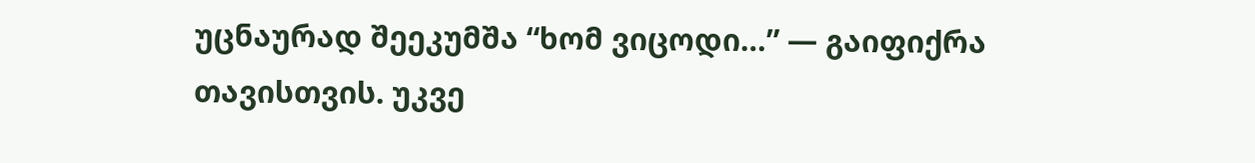უცნაურად შეეკუმშა “ხომ ვიცოდი…” — გაიფიქრა თავისთვის. უკვე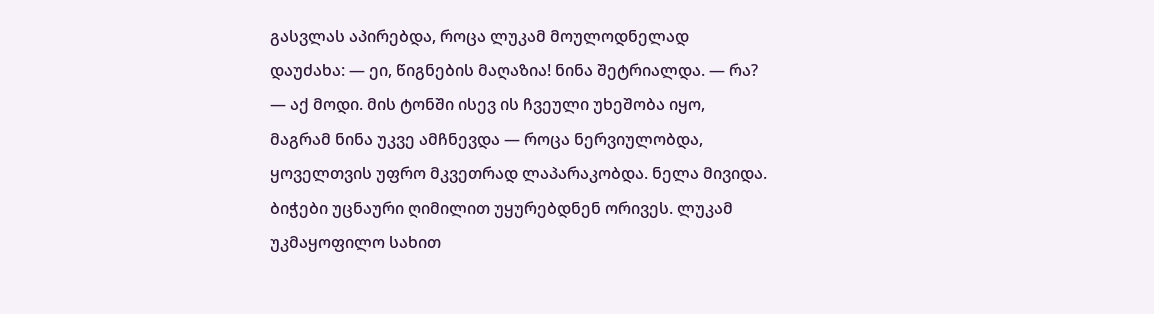გასვლას აპირებდა, როცა ლუკამ მოულოდნელად დაუძახა: — ეი, წიგნების მაღაზია! ნინა შეტრიალდა. — რა? — აქ მოდი. მის ტონში ისევ ის ჩვეული უხეშობა იყო, მაგრამ ნინა უკვე ამჩნევდა — როცა ნერვიულობდა, ყოველთვის უფრო მკვეთრად ლაპარაკობდა. ნელა მივიდა. ბიჭები უცნაური ღიმილით უყურებდნენ ორივეს. ლუკამ უკმაყოფილო სახით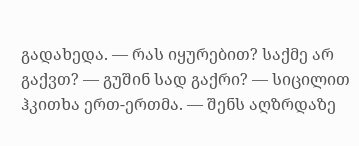გადახედა. — რას იყურებით? საქმე არ გაქვთ? — გუშინ სად გაქრი? — სიცილით ჰკითხა ერთ-ერთმა. — შენს აღზრდაზე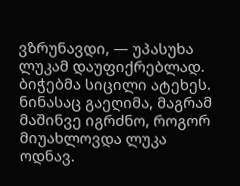ვზრუნავდი, — უპასუხა ლუკამ დაუფიქრებლად. ბიჭებმა სიცილი ატეხეს. ნინასაც გაეღიმა, მაგრამ მაშინვე იგრძნო, როგორ მიუახლოვდა ლუკა ოდნავ.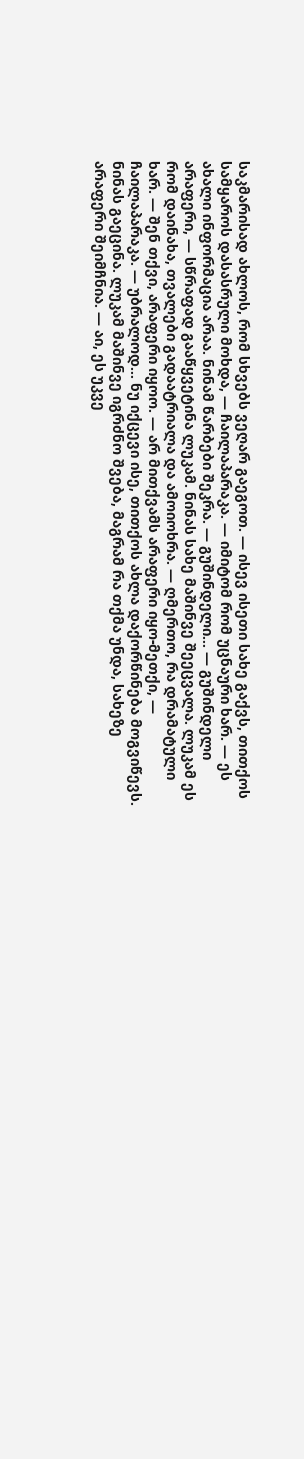საკმარისად ახლოს, რომ სხვებს ვეღარ გაეგოთ. — ისევ ისეთი სახე გაქვს, თითქოს სამყაროს დასასრული მოხდა, — ჩაილაპარაკა. — იმიტომ რომ უცნაური ხარ. — ეს ახალი ინფორმაცია არაა. ნინამ წარბები შეკრა. — გუშინდელი… — გუშინდელი არაფერი, — სწრაფად გააწყვეტინა ლუკამ. ნინას სახე მაშინვე შეეცვალა. ლუკამ ეს რომ დაინახა, თვალები გადაატრიალა და ამოიოხრა. — ღმერთო, რა დრამატული ხარ. — შენ თქვი, არაფერი იყოო. — არ მითქვამს არაფერი იყო-მეთქი, — ჩაილაპარაკა. — უბრალოდ… ნუ იქცევი ისე, თითქოს ახლა დაქორწინება მოგვიწევს. ნინას გაეცინა. ლუკამ მაშინვე იგრძნო შვება, მაგრამ რა თქმა უნდა, სახეზე არაფერი შეიმჩნია. — აი, ეს უკვე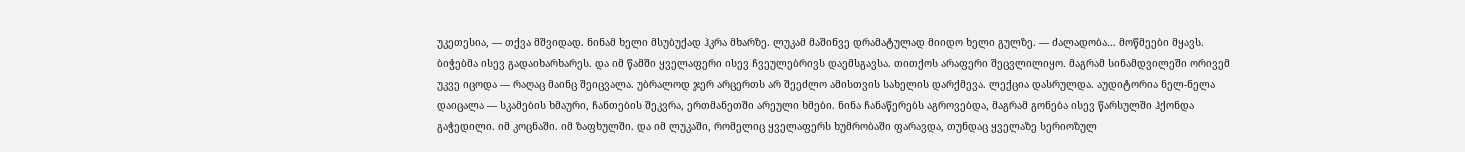უკეთესია, — თქვა მშვიდად. ნინამ ხელი მსუბუქად ჰკრა მხარზე. ლუკამ მაშინვე დრამატულად მიიდო ხელი გულზე. — ძალადობა… მოწმეები მყავს. ბიჭებმა ისევ გადაიხარხარეს. და იმ წამში ყველაფერი ისევ ჩვეულებრივს დაემსგავსა. თითქოს არაფერი შეცვლილიყო. მაგრამ სინამდვილეში ორივემ უკვე იცოდა — რაღაც მაინც შეიცვალა. უბრალოდ ჯერ არცერთს არ შეეძლო ამისთვის სახელის დარქმევა. ლექცია დასრულდა. აუდიტორია ნელ-ნელა დაიცალა — სკამების ხმაური, ჩანთების შეკვრა, ერთმანეთში არეული ხმები. ნინა ჩანაწერებს აგროვებდა, მაგრამ გონება ისევ წარსულში ჰქონდა გაჭედილი. იმ კოცნაში. იმ ზაფხულში. და იმ ლუკაში, რომელიც ყველაფერს ხუმრობაში ფარავდა, თუნდაც ყველაზე სერიოზულ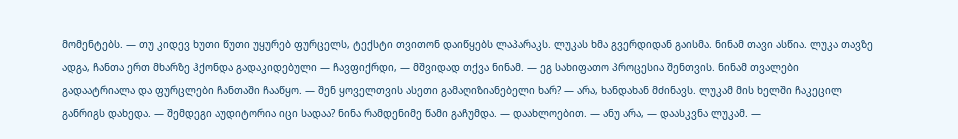მომენტებს. — თუ კიდევ ხუთი წუთი უყურებ ფურცელს, ტექსტი თვითონ დაიწყებს ლაპარაკს. ლუკას ხმა გვერდიდან გაისმა. ნინამ თავი ასწია. ლუკა თავზე ადგა, ჩანთა ერთ მხარზე ჰქონდა გადაკიდებული — ჩავფიქრდი, — მშვიდად თქვა ნინამ. — ეგ სახიფათო პროცესია შენთვის. ნინამ თვალები გადაატრიალა და ფურცლები ჩანთაში ჩააწყო. — შენ ყოველთვის ასეთი გამაღიზიანებელი ხარ? — არა, ხანდახან მძინავს. ლუკამ მის ხელში ჩაკეცილ განრიგს დახედა. — შემდეგი აუდიტორია იცი სადაა? ნინა რამდენიმე წამი გაჩუმდა. — დაახლოებით. — ანუ არა, — დაასკვნა ლუკამ. —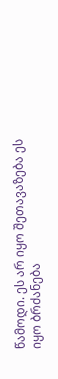წამოდი. ეს არ იყო შეთავაზება ეს იყო ბრძანება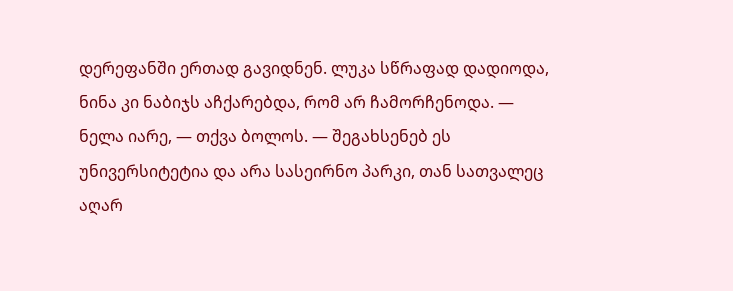დერეფანში ერთად გავიდნენ. ლუკა სწრაფად დადიოდა, ნინა კი ნაბიჯს აჩქარებდა, რომ არ ჩამორჩენოდა. — ნელა იარე, — თქვა ბოლოს. — შეგახსენებ ეს უნივერსიტეტია და არა სასეირნო პარკი, თან სათვალეც აღარ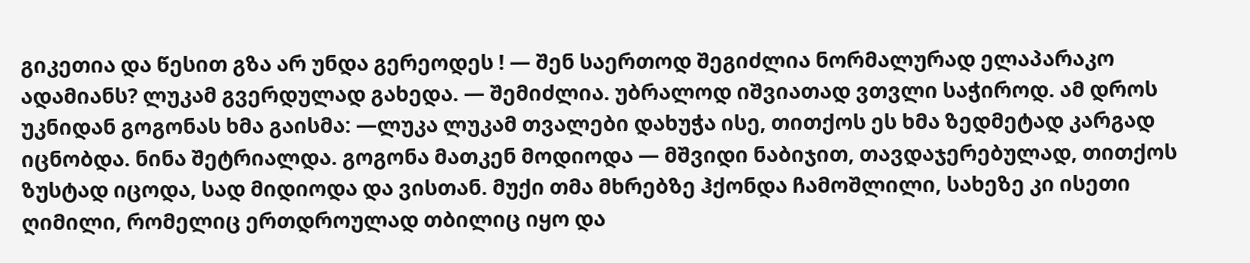გიკეთია და წესით გზა არ უნდა გერეოდეს ! — შენ საერთოდ შეგიძლია ნორმალურად ელაპარაკო ადამიანს? ლუკამ გვერდულად გახედა. — შემიძლია. უბრალოდ იშვიათად ვთვლი საჭიროდ. ამ დროს უკნიდან გოგონას ხმა გაისმა: —ლუკა ლუკამ თვალები დახუჭა ისე, თითქოს ეს ხმა ზედმეტად კარგად იცნობდა. ნინა შეტრიალდა. გოგონა მათკენ მოდიოდა — მშვიდი ნაბიჯით, თავდაჯერებულად, თითქოს ზუსტად იცოდა, სად მიდიოდა და ვისთან. მუქი თმა მხრებზე ჰქონდა ჩამოშლილი, სახეზე კი ისეთი ღიმილი, რომელიც ერთდროულად თბილიც იყო და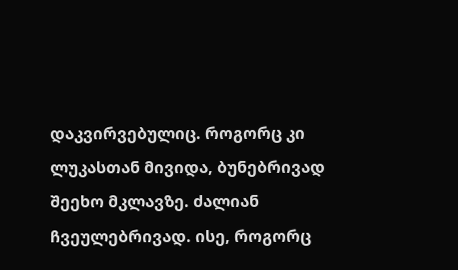დაკვირვებულიც. როგორც კი ლუკასთან მივიდა, ბუნებრივად შეეხო მკლავზე. ძალიან ჩვეულებრივად. ისე, როგორც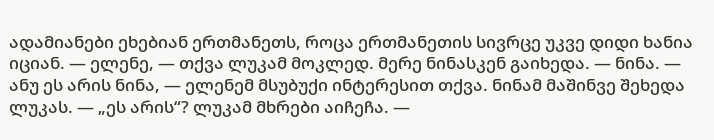ადამიანები ეხებიან ერთმანეთს, როცა ერთმანეთის სივრცე უკვე დიდი ხანია იციან. — ელენე, — თქვა ლუკამ მოკლედ. მერე ნინასკენ გაიხედა. — ნინა. — ანუ ეს არის ნინა, — ელენემ მსუბუქი ინტერესით თქვა. ნინამ მაშინვე შეხედა ლუკას. — „ეს არის“? ლუკამ მხრები აიჩეჩა. —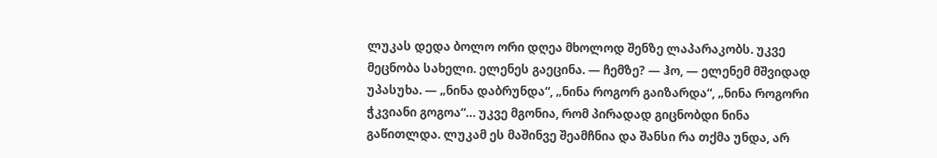ლუკას დედა ბოლო ორი დღეა მხოლოდ შენზე ლაპარაკობს. უკვე მეცნობა სახელი. ელენეს გაეცინა. — ჩემზე? — ჰო, — ელენემ მშვიდად უპასუხა. — „ნინა დაბრუნდა“, „ნინა როგორ გაიზარდა“, „ნინა როგორი ჭკვიანი გოგოა“… უკვე მგონია, რომ პირადად გიცნობდი ნინა გაწითლდა. ლუკამ ეს მაშინვე შეამჩნია და შანსი რა თქმა უნდა, არ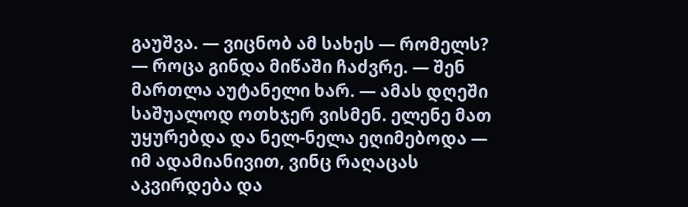გაუშვა. — ვიცნობ ამ სახეს — რომელს? — როცა გინდა მიწაში ჩაძვრე. — შენ მართლა აუტანელი ხარ. — ამას დღეში საშუალოდ ოთხჯერ ვისმენ. ელენე მათ უყურებდა და ნელ-ნელა ეღიმებოდა — იმ ადამიანივით, ვინც რაღაცას აკვირდება და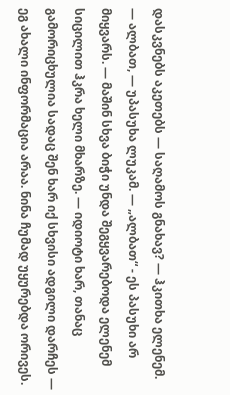დასკვნებს აკეთებს — საღამოს გნახავ? — ჰკითხა ელენემ. — ალბათ, — უპასუხა ლუკამ. — „ალბათ“ - ეს პასუხი არ მიყვარს. — მაშინ სხვა ბიჭი უნდა შეგყვარებოდა ელენემ სიცილით ჰკრა ხელი მხარზე. — იდიოტი ხარ, თანაც გამორიცხულია სადაც შენ ხარ იქ სხვისი ადგილი დარჩეს — ეგ ახალი ინფორმაცია არაა. ნინა ჩუმად უყურებდა ორივეს.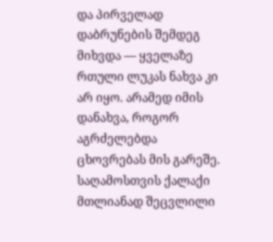და პირველად დაბრუნების შემდეგ მიხვდა — ყველაზე რთული ლუკას ნახვა კი არ იყო. არამედ იმის დანახვა, როგორ აგრძელებდა ცხოვრებას მის გარეშე. საღამოსთვის ქალაქი მთლიანად შეცვლილი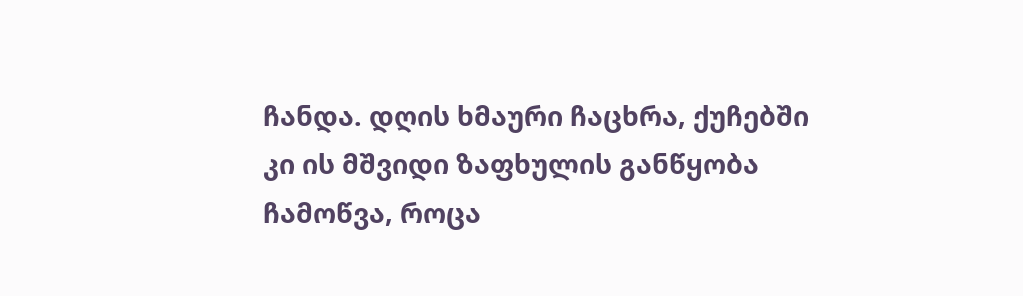ჩანდა. დღის ხმაური ჩაცხრა, ქუჩებში კი ის მშვიდი ზაფხულის განწყობა ჩამოწვა, როცა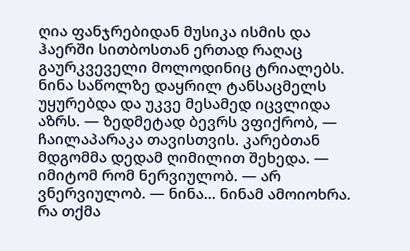ღია ფანჯრებიდან მუსიკა ისმის და ჰაერში სითბოსთან ერთად რაღაც გაურკვეველი მოლოდინიც ტრიალებს. ნინა საწოლზე დაყრილ ტანსაცმელს უყურებდა და უკვე მესამედ იცვლიდა აზრს. — ზედმეტად ბევრს ვფიქრობ, — ჩაილაპარაკა თავისთვის. კარებთან მდგომმა დედამ ღიმილით შეხედა. — იმიტომ რომ ნერვიულობ. — არ ვნერვიულობ. — ნინა… ნინამ ამოიოხრა. რა თქმა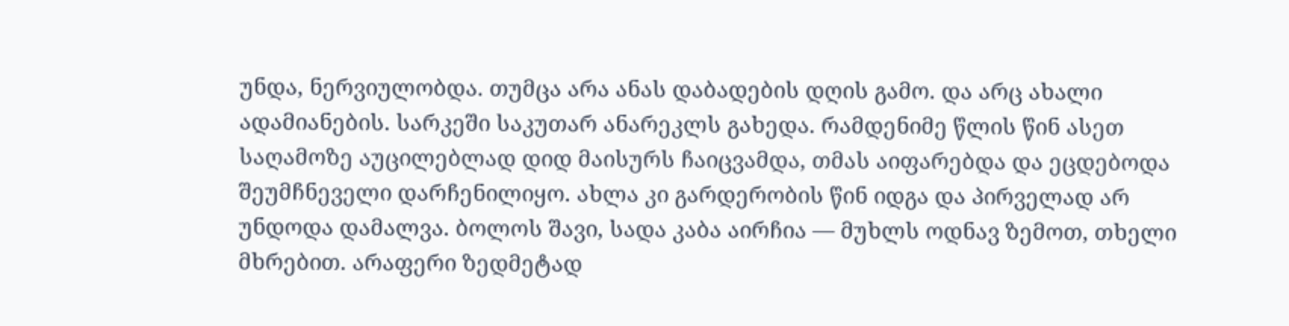უნდა, ნერვიულობდა. თუმცა არა ანას დაბადების დღის გამო. და არც ახალი ადამიანების. სარკეში საკუთარ ანარეკლს გახედა. რამდენიმე წლის წინ ასეთ საღამოზე აუცილებლად დიდ მაისურს ჩაიცვამდა, თმას აიფარებდა და ეცდებოდა შეუმჩნეველი დარჩენილიყო. ახლა კი გარდერობის წინ იდგა და პირველად არ უნდოდა დამალვა. ბოლოს შავი, სადა კაბა აირჩია — მუხლს ოდნავ ზემოთ, თხელი მხრებით. არაფერი ზედმეტად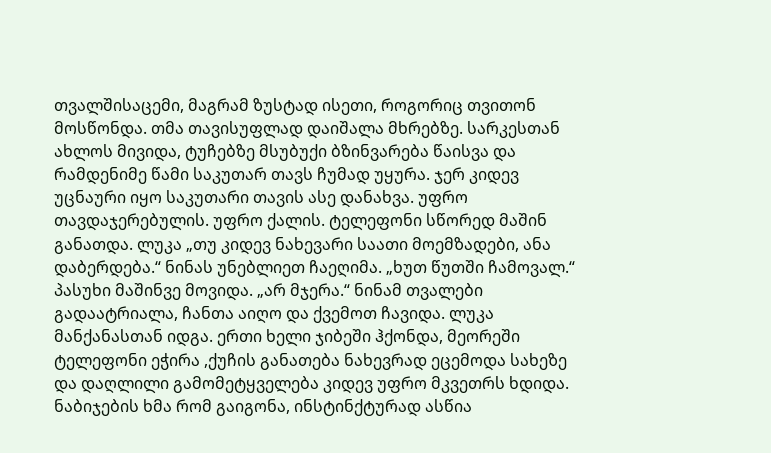თვალშისაცემი, მაგრამ ზუსტად ისეთი, როგორიც თვითონ მოსწონდა. თმა თავისუფლად დაიშალა მხრებზე. სარკესთან ახლოს მივიდა, ტუჩებზე მსუბუქი ბზინვარება წაისვა და რამდენიმე წამი საკუთარ თავს ჩუმად უყურა. ჯერ კიდევ უცნაური იყო საკუთარი თავის ასე დანახვა. უფრო თავდაჯერებულის. უფრო ქალის. ტელეფონი სწორედ მაშინ განათდა. ლუკა „თუ კიდევ ნახევარი საათი მოემზადები, ანა დაბერდება.“ ნინას უნებლიეთ ჩაეღიმა. „ხუთ წუთში ჩამოვალ.“ პასუხი მაშინვე მოვიდა. „არ მჯერა.“ ნინამ თვალები გადაატრიალა, ჩანთა აიღო და ქვემოთ ჩავიდა. ლუკა მანქანასთან იდგა. ერთი ხელი ჯიბეში ჰქონდა, მეორეში ტელეფონი ეჭირა ,ქუჩის განათება ნახევრად ეცემოდა სახეზე და დაღლილი გამომეტყველება კიდევ უფრო მკვეთრს ხდიდა. ნაბიჯების ხმა რომ გაიგონა, ინსტინქტურად ასწია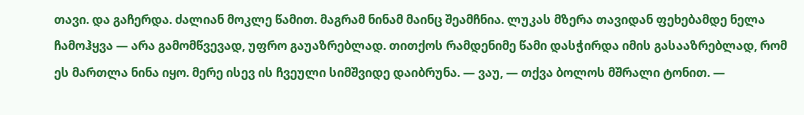თავი. და გაჩერდა. ძალიან მოკლე წამით. მაგრამ ნინამ მაინც შეამჩნია. ლუკას მზერა თავიდან ფეხებამდე ნელა ჩამოჰყვა — არა გამომწვევად, უფრო გაუაზრებლად. თითქოს რამდენიმე წამი დასჭირდა იმის გასააზრებლად, რომ ეს მართლა ნინა იყო. მერე ისევ ის ჩვეული სიმშვიდე დაიბრუნა. — ვაუ, — თქვა ბოლოს მშრალი ტონით. —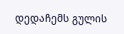დედაჩემს გულის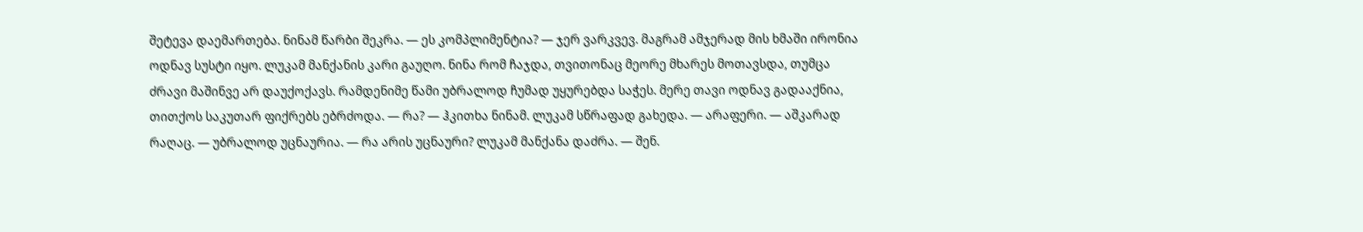შეტევა დაემართება. ნინამ წარბი შეკრა. — ეს კომპლიმენტია? — ჯერ ვარკვევ. მაგრამ ამჯერად მის ხმაში ირონია ოდნავ სუსტი იყო. ლუკამ მანქანის კარი გაუღო. ნინა რომ ჩაჯდა, თვითონაც მეორე მხარეს მოთავსდა, თუმცა ძრავი მაშინვე არ დაუქოქავს. რამდენიმე წამი უბრალოდ ჩუმად უყურებდა საჭეს. მერე თავი ოდნავ გადააქნია, თითქოს საკუთარ ფიქრებს ებრძოდა. — რა? — ჰკითხა ნინამ. ლუკამ სწრაფად გახედა. — არაფერი. — აშკარად რაღაც. — უბრალოდ უცნაურია. — რა არის უცნაური? ლუკამ მანქანა დაძრა. — შენ.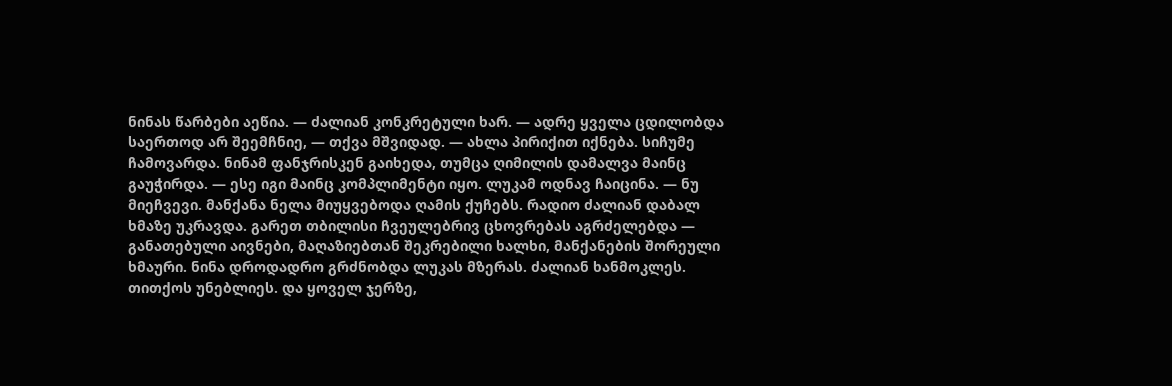ნინას წარბები აეწია. — ძალიან კონკრეტული ხარ. — ადრე ყველა ცდილობდა საერთოდ არ შეემჩნიე, — თქვა მშვიდად. — ახლა პირიქით იქნება. სიჩუმე ჩამოვარდა. ნინამ ფანჯრისკენ გაიხედა, თუმცა ღიმილის დამალვა მაინც გაუჭირდა. — ესე იგი მაინც კომპლიმენტი იყო. ლუკამ ოდნავ ჩაიცინა. — ნუ მიეჩვევი. მანქანა ნელა მიუყვებოდა ღამის ქუჩებს. რადიო ძალიან დაბალ ხმაზე უკრავდა. გარეთ თბილისი ჩვეულებრივ ცხოვრებას აგრძელებდა — განათებული აივნები, მაღაზიებთან შეკრებილი ხალხი, მანქანების შორეული ხმაური. ნინა დროდადრო გრძნობდა ლუკას მზერას. ძალიან ხანმოკლეს. თითქოს უნებლიეს. და ყოველ ჯერზე,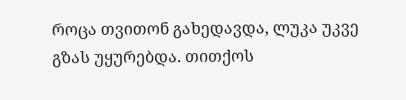როცა თვითონ გახედავდა, ლუკა უკვე გზას უყურებდა. თითქოს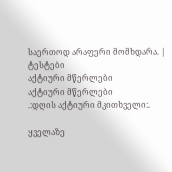საერთოდ არაფერი მომხდარა. |
ტესტები
აქტიური მწერლები
აქტიური მწერლები
.:დღის აქტიური მკითხველი:.

ყველაზე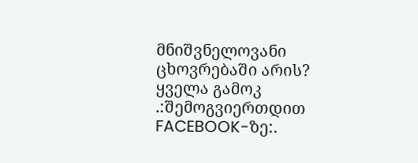მნიშვნელოვანი ცხოვრებაში არის?
ყველა გამოკ
.:შემოგვიერთდით FACEBOOK-ზე:.